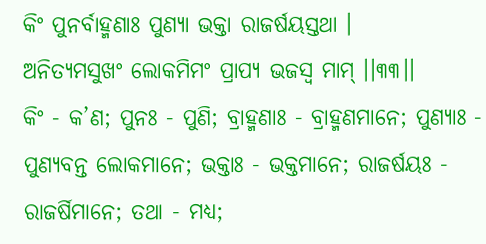କିଂ ପୁନର୍ବାହ୍ମଣାଃ ପୁଣ୍ୟା ଭକ୍ତା ରାଜର୍ଷୟସ୍ତଥା ।
ଅନିତ୍ୟମସୁଖଂ ଲୋକମିମଂ ପ୍ରାପ୍ୟ ଭଜସ୍ୱ ମାମ୍ ।।୩୩।।
କିଂ - କ’ଣ; ପୁନଃ - ପୁଣି; ବ୍ରାହ୍ମଣାଃ - ବ୍ରାହ୍ମଣମାନେ; ପୁଣ୍ୟାଃ - ପୁଣ୍ୟବନ୍ତ ଲୋକମାନେ; ଭକ୍ତାଃ - ଭକ୍ତମାନେ; ରାଜର୍ଷୟଃ - ରାଜର୍ଷିମାନେ; ତଥା - ମଧ୍ୟ;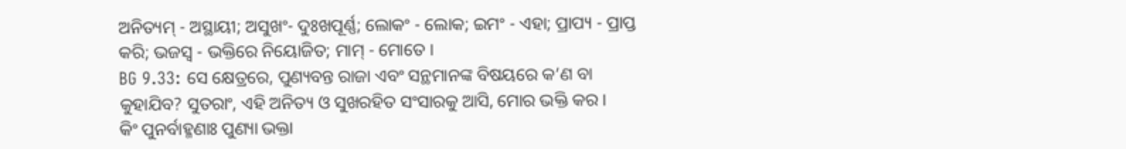ଅନିତ୍ୟମ୍ - ଅସ୍ଥାୟୀ; ଅସୁଖଂ- ଦୁଃଖପୂର୍ଣ୍ଣ; ଲୋକଂ - ଲୋକ; ଇମଂ - ଏହା; ପ୍ରାପ୍ୟ - ପ୍ରାପ୍ତ କରି; ଭଜସ୍ୱ - ଭକ୍ତିରେ ନିୟୋଜିତ; ମାମ୍ - ମୋତେ ।
BG 9.33: ସେ କ୍ଷେତ୍ରରେ, ପୁଣ୍ୟବନ୍ତ ରାଜା ଏବଂ ସନ୍ଥମାନଙ୍କ ବିଷୟରେ କ’ଣ ବା କୁହାଯିବ? ସୁତରାଂ, ଏହି ଅନିତ୍ୟ ଓ ସୁଖରହିତ ସଂସାରକୁ ଆସି, ମୋର ଭକ୍ତି କର ।
କିଂ ପୁନର୍ବାହ୍ମଣାଃ ପୁଣ୍ୟା ଭକ୍ତା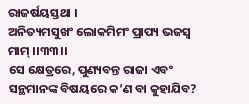ରାଜର୍ଷୟସ୍ତଥା ।
ଅନିତ୍ୟମସୁଖଂ ଲୋକମିମଂ ପ୍ରାପ୍ୟ ଭଜସ୍ୱ ମାମ୍ ।।୩୩।।
ସେ କ୍ଷେତ୍ରରେ, ପୁଣ୍ୟବନ୍ତ ରାଜା ଏବଂ ସନ୍ଥମାନଙ୍କ ବିଷୟରେ କ’ଣ ବା କୁହାଯିବ?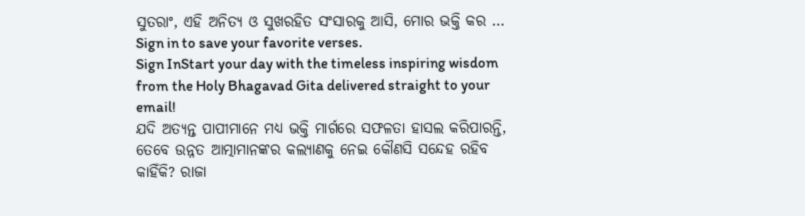ସୁତରାଂ, ଏହି ଅନିତ୍ୟ ଓ ସୁଖରହିତ ସଂସାରକୁ ଆସି, ମୋର ଭକ୍ତି କର …
Sign in to save your favorite verses.
Sign InStart your day with the timeless inspiring wisdom from the Holy Bhagavad Gita delivered straight to your email!
ଯଦି ଅତ୍ୟନ୍ତ ପାପୀମାନେ ମଧ୍ୟ ଭକ୍ତି ମାର୍ଗରେ ସଫଳତା ହାସଲ କରିପାରନ୍ତି, ତେବେ ଉନ୍ନତ ଆତ୍ମାମାନଙ୍କର କଲ୍ୟାଣକୁ ନେଇ କୌଣସି ସନ୍ଦେହ ରହିବ କାହିଁକି? ରାଜା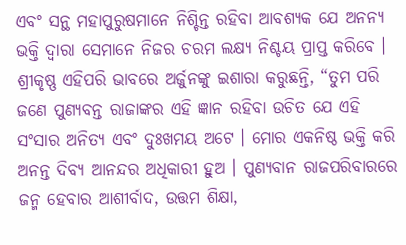ଏବଂ ସନ୍ଥ ମହାପୁରୁଷମାନେ ନିଶ୍ଚିନ୍ତ ରହିବା ଆବଶ୍ୟକ ଯେ ଅନନ୍ୟ ଭକ୍ତି ଦ୍ୱାରା ସେମାନେ ନିଜର ଚରମ ଲକ୍ଷ୍ୟ ନିଶ୍ଚୟ ପ୍ରାପ୍ତ କରିବେ । ଶ୍ରୀକୃଷ୍ଣ ଏହିପରି ଭାବରେ ଅର୍ଜୁନଙ୍କୁ ଇଶାରା କରୁଛନ୍ତି, “ତୁମ ପରି ଜଣେ ପୁଣ୍ୟବନ୍ତ ରାଜାଙ୍କର ଏହି ଜ୍ଞାନ ରହିବା ଉଚିତ ଯେ ଏହି ସଂସାର ଅନିତ୍ୟ ଏବଂ ଦୁଃଖମୟ ଅଟେ । ମୋର ଏକନିଷ୍ଠ ଭକ୍ତି କରି ଅନନ୍ତ ଦିବ୍ୟ ଆନନ୍ଦର ଅଧିକାରୀ ହୁଅ । ପୁଣ୍ୟବାନ ରାଜପରିବାରରେ ଜନ୍ମ ହେବାର ଆଶୀର୍ବାଦ, ଉତ୍ତମ ଶିକ୍ଷା,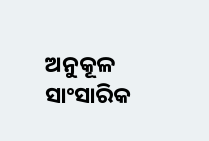ଅନୁକୂଳ ସାଂସାରିକ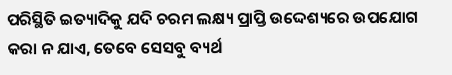ପରିସ୍ଥିତି ଇତ୍ୟାଦିକୁ ଯଦି ଚରମ ଲକ୍ଷ୍ୟ ପ୍ରାପ୍ତି ଉଦ୍ଦେଶ୍ୟରେ ଉପଯୋଗ କରା ନ ଯାଏ, ତେବେ ସେସବୁ ବ୍ୟର୍ଥ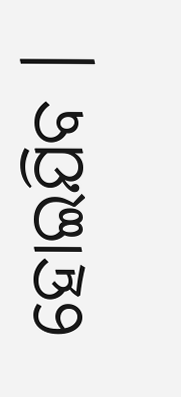ହୋଇଯିବ ।